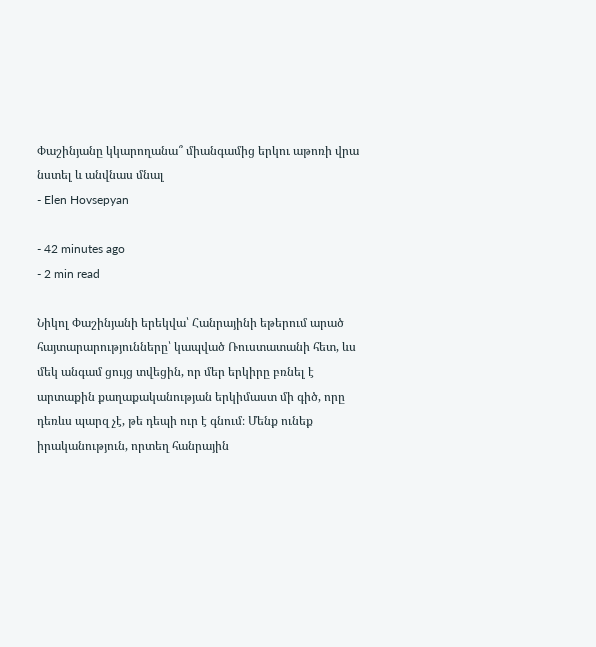Փաշինյանը կկարողանա՞ միանգամից երկու աթոռի վրա նստել և անվնաս մնալ
- Elen Hovsepyan

- 42 minutes ago
- 2 min read

Նիկոլ Փաշինյանի երեկվա՝ Հանրայինի եթերում արած հայտարարությունները՝ կապված Ռուստատանի հետ, ևս մեկ անգամ ցույց տվեցին, որ մեր երկիրը բռնել է արտաքին քաղաքականության երկիմաստ մի գիծ, որը դեռևս պարզ չէ, թե դեպի ուր է գնում։ Մենք ունեք իրականություն, որտեղ հանրային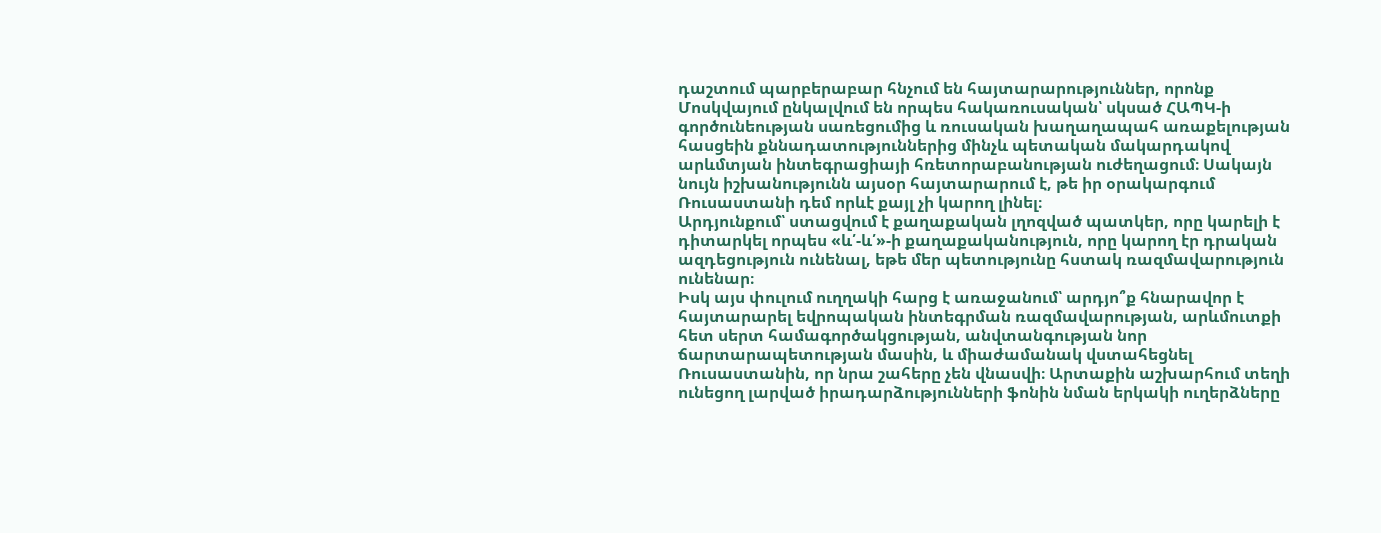դաշտում պարբերաբար հնչում են հայտարարություններ, որոնք Մոսկվայում ընկալվում են որպես հակառուսական՝ սկսած ՀԱՊԿ-ի գործունեության սառեցումից և ռուսական խաղաղապահ առաքելության հասցեին քննադատություններից մինչև պետական մակարդակով արևմտյան ինտեգրացիայի հռետորաբանության ուժեղացում։ Սակայն նույն իշխանությունն այսօր հայտարարում է, թե իր օրակարգում Ռուսաստանի դեմ որևէ քայլ չի կարող լինել։
Արդյունքում՝ ստացվում է քաղաքական լղոզված պատկեր, որը կարելի է դիտարկել որպես «և՛-և՛»-ի քաղաքականություն, որը կարող էր դրական ազդեցություն ունենալ, եթե մեր պետությունը հստակ ռազմավարություն ունենար։
Իսկ այս փուլում ուղղակի հարց է առաջանում՝ արդյո՞ք հնարավոր է հայտարարել եվրոպական ինտեգրման ռազմավարության, արևմուտքի հետ սերտ համագործակցության, անվտանգության նոր ճարտարապետության մասին, և միաժամանակ վստահեցնել Ռուսաստանին, որ նրա շահերը չեն վնասվի։ Արտաքին աշխարհում տեղի ունեցող լարված իրադարձությունների ֆոնին նման երկակի ուղերձները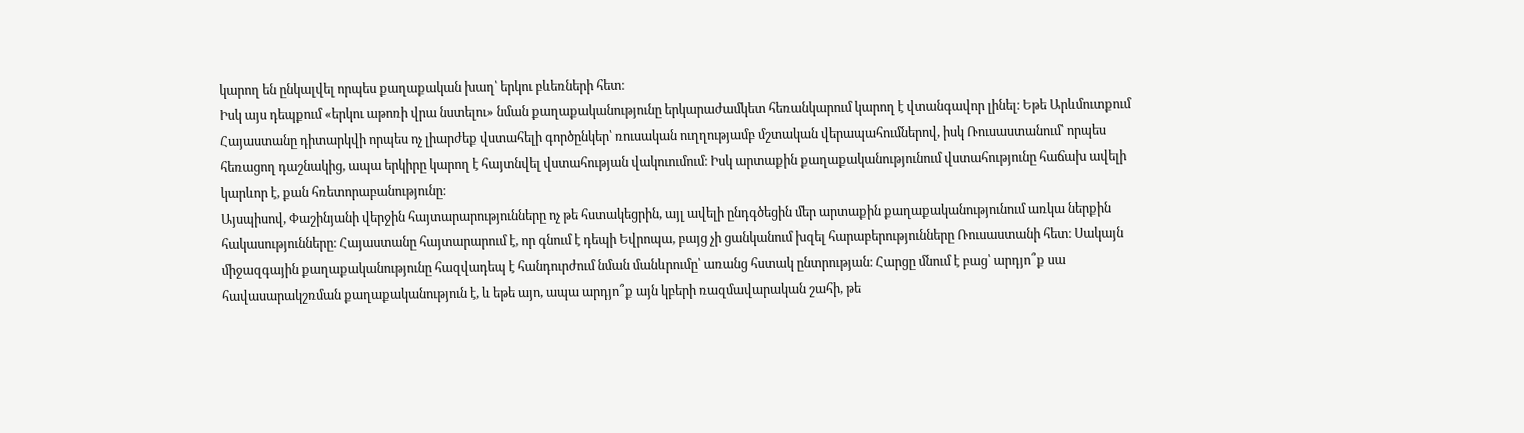կարող են ընկալվել որպես քաղաքական խաղ՝ երկու բևեռների հետ։
Իսկ այս դեպքում «երկու աթոռի վրա նստելու» նման քաղաքականությունը երկարաժամկետ հեռանկարում կարող է վտանգավոր լինել։ Եթե Արևմուտքում Հայաստանը դիտարկվի որպես ոչ լիարժեք վստահելի գործընկեր՝ ռուսական ուղղությամբ մշտական վերապահումներով, իսկ Ռուսաստանում՝ որպես հեռացող դաշնակից, ապա երկիրը կարող է հայտնվել վստահության վակուումում։ Իսկ արտաքին քաղաքականությունում վստահությունը հաճախ ավելի կարևոր է, քան հռետորաբանությունը։
Այսպիսով, Փաշինյանի վերջին հայտարարությունները ոչ թե հստակեցրին, այլ ավելի ընդգծեցին մեր արտաքին քաղաքականությունում առկա ներքին հակասությունները։ Հայաստանը հայտարարում է, որ գնում է դեպի Եվրոպա, բայց չի ցանկանում խզել հարաբերությունները Ռուսաստանի հետ։ Սակայն միջազգային քաղաքականությունը հազվադեպ է հանդուրժում նման մանևրումը՝ առանց հստակ ընտրության։ Հարցը մնում է բաց՝ արդյո՞ք սա հավասարակշռման քաղաքականություն է, և եթե այո, ապա արդյո՞ք այն կբերի ռազմավարական շահի, թե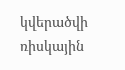կվերածվի ռիսկային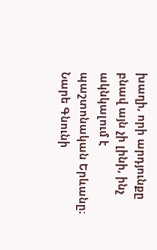խաղի, որի արդյունքը բնավ այն չի լինի, ինչ ակնկալում է պաշտոնական Երևանը։
Նարե Գնունի